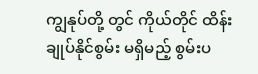ကျွနုပ်တို့ တွင် ကိုယ်တိုင် ထိန်းချုပ်နိုင်စွမ်း မရှိမည့် စွမ်းပ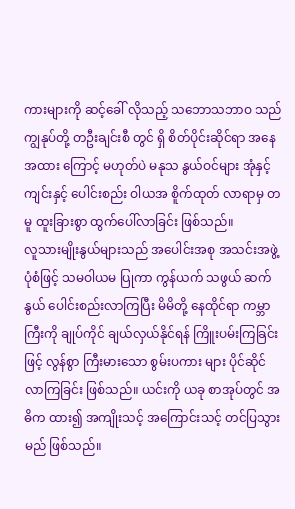ကားများကို ဆင့်ခေါ် လိုသည့် သဘောသဘာဝ သည် ကျွနုပ်တို့ တဦးချင်းစီ တွင် ရှိ စိတ်ပိုင်းဆိုင်ရာ အနေအထား ကြောင့် မဟုတ်ပဲ မနုသ နွယ်ဝင်များ အုံနှင့် ကျင်းနှင့် ပေါင်းစည်း ဝါယအ စိူက်ထုတ် လာရာမှ တမူ ထူးခြားစွာ ထွက်ပေါ်လာခြင်း ဖြစ်သည်။
လူသားမျိုးနွယ်များသည် အပေါင်းအစု အသင်းအဖွဲ့ ပုံစံဖြင့် သမဝါယမ ပြုကာ ကွန်ယက် သဖွယ် ဆက်နွယ် ပေါင်းစည်းလာကြပြီး မိမိတို့ နေထိုင်ရာ ကမ္ဘာကြီးကို ချုပ်ကိုင် ချယ်လှယ်နိုင်ရန် ကြိူးပမ်းကြခြင်းဖြင့် လွန်စွာ ကြီးမားသော စွမ်းပကား များ ပိုင်ဆိုင်လာကြခြင်း ဖြစ်သည်။ ယင်းကို ယခု စာအုပ်တွင် အဓိက ထား၍ အကျိုးသင့် အကြောင်းသင့် တင်ပြသွားမည် ဖြစ်သည်။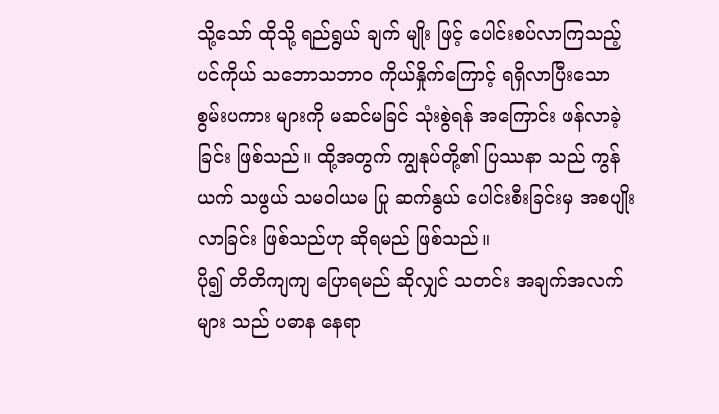သို့သော် ထိုသို့ ရည်ရွယ် ချက် မျိုး ဖြင့် ပေါင်းစပ်လာကြသည့် ပင်ကိုယ် သဘောသဘာဝ ကိုယ်နှိုက်ကြောင့် ရရှိလာပြီးသော စွမ်းပကား များကို မဆင်မခြင် သုံးစွဲရန် အကြောင်း ဖန်လာခဲ့ခြင်း ဖြစ်သည်။ ထို့အတွက် ကျွနုပ်တို့၏ ပြဿနာ သည် ကွန်ယက် သဖွယ် သမဝါယမ ပြု ဆက်နွယ် ပေါင်းစီးခြင်းမှ အစပျိုးလာခြင်း ဖြစ်သည်ဟု ဆိုရမည် ဖြစ်သည်။
ပို၍ တိတိကျကျ ပြောရမည် ဆိုလျှင် သတင်း အချက်အလက်များ သည် ပဓာန နေရာ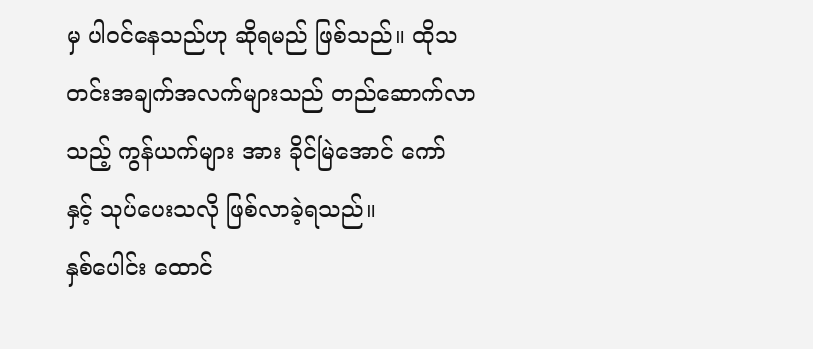မှ ပါဝင်နေသည်ဟု ဆိုရမည် ဖြစ်သည်။ ထိုသတင်းအချက်အလက်များသည် တည်ဆောက်လာသည့် ကွန်ယက်များ အား ခိုင်မြဲအောင် ကော် နှင့် သုပ်ပေးသလို ဖြစ်လာခဲ့ရသည်။
နှစ်ပေါင်း ထောင်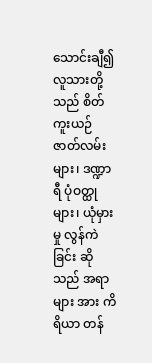သောင်းချီ၍ လူသားတို့သည် စိတ်ကူးယဉ် ဇာတ်လမ်းများ၊ ဒဏ္ဍာရီ ပုံဝတ္ထုများ၊ ယုံမှားမှု လွန်ကဲခြင်း ဆိုသည် အရာများ အား ကိရိယာ တန်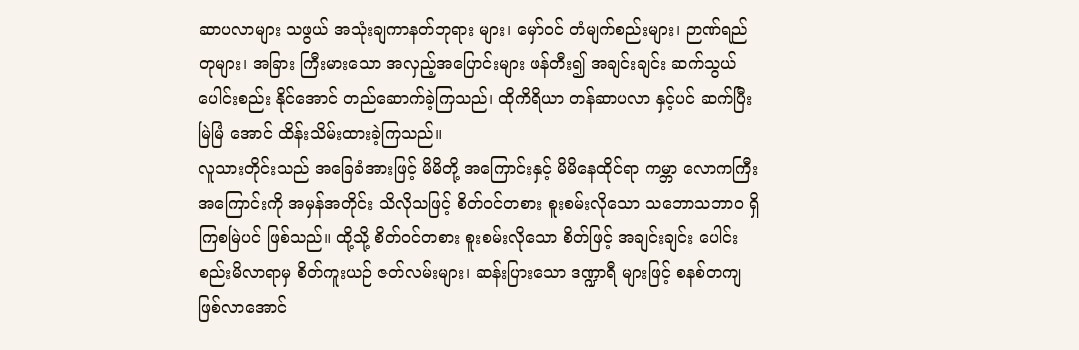ဆာပလာများ သဖွယ် အသုံးချကာနတ်ဘုရား များ၊ မှော်ဝင် တံမျက်စည်းများ၊ ဉာဏ်ရည်တုများ၊ အခြား ကြီးမားသော အလှည့်အပြောင်းများ ဖန်တီး၍ အချင်းချင်း ဆက်သွယ် ပေါင်းစည်း နိုင်အောင် တည်ဆောက်ခဲ့ကြသည်၊ ထိုကိရိယာ တန်ဆာပလာ နှင့်ပင် ဆက်ပြီး မြဲမြံ အောင် ထိန်းသိမ်းထားခဲ့ကြသည်။
လူသားတိုင်းသည် အခြေခံအားဖြင့် မိမိတို့ အကြောင်းနှင့် မိမိနေထိုင်ရာ ကမ္ဘာ လောကကြီး အကြောင်းကို အမှန်အတိုင်း သိလိုသဖြင့် စိတ်ဝင်တစား စူးစမ်းလိုသော သဘောသဘာဝ ရှိကြစမြဲပင် ဖြစ်သည်။ ထို့သို့ စိတ်ဝင်တစား စူးစမ်းလိုသော စိတ်ဖြင့် အချင်းချင်း ပေါင်းစည်းမိလာရာမှ စိတ်ကူးယဉ် ဇတ်လမ်းများ၊ ဆန်းပြားသော ဒဏ္ဍာရီ များဖြင့် စနစ်တကျ ဖြစ်လာအောင်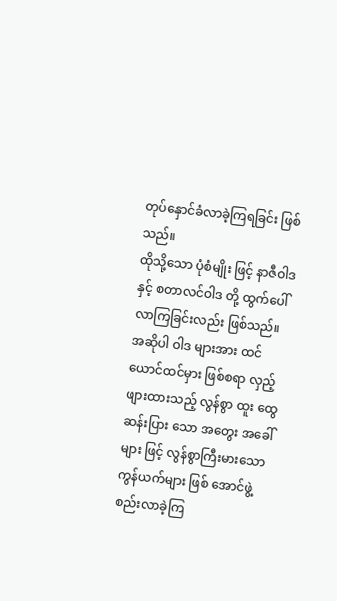တုပ်နှောင်ခံလာခဲ့ကြရခြင်း ဖြစ်သည်။
ထိုသို့သော ပုံစံမျိုး ဖြင့် နာဇီဝါဒ နှင့် စတာလင်ဝါဒ တို့ ထွက်ပေါ်လာကြခြင်းလည်း ဖြစ်သည်။ အဆိုပါ ဝါဒ များအား ထင်ယောင်ထင်မှား ဖြစ်စရာ လှည့်ဖျားထားသည့် လွန်စွာ ထူး ထွေ ဆန်းပြား သော အတွေး အခေါ် များ ဖြင့် လွန်စွာကြီးမားသော ကွန်ယက်များ ဖြစ် အောင်ဖွဲ့စည်းလာခဲ့ကြ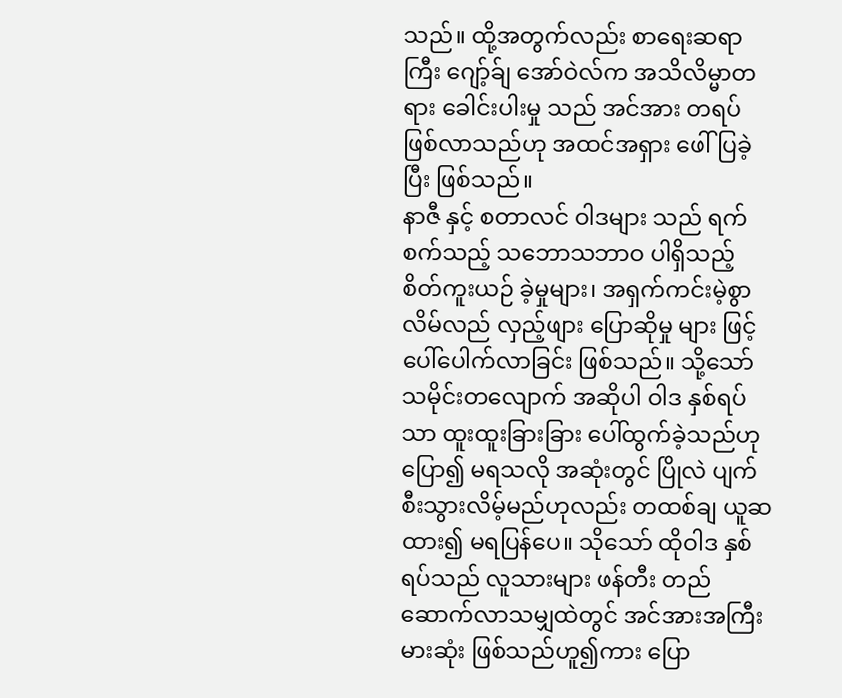သည်။ ထို့အတွက်လည်း စာရေးဆရာကြီး ဂျော့်ခ်ျ အော်ဝဲလ်က အသိလိမ္မာတရား ခေါင်းပါးမှု သည် အင်အား တရပ် ဖြစ်လာသည်ဟု အထင်အရှား ဖေါ်ပြခဲ့ပြီး ဖြစ်သည်။
နာဇီ နှင့် စတာလင် ဝါဒများ သည် ရက်စက်သည့် သဘောသဘာဝ ပါရှိသည့် စိတ်ကူးယဉ် ခဲ့မှုများ၊ အရှက်ကင်းမဲ့စွာ လိမ်လည် လှည့်ဖျား ပြောဆိုမှု များ ဖြင့် ပေါ်ပေါက်လာခြင်း ဖြစ်သည်။ သို့သော် သမိုင်းတလျောက် အဆိုပါ ဝါဒ နှစ်ရပ်သာ ထူးထူးခြားခြား ပေါ်ထွက်ခဲ့သည်ဟု ပြော၍ မရသလို အဆုံးတွင် ပြိုလဲ ပျက်စီးသွားလိမ့်မည်ဟုလည်း တထစ်ချ ယူဆထား၍ မရပြန်ပေ။ သိုသော် ထိုဝါဒ နှစ်ရပ်သည် လူသားများ ဖန်တီး တည်ဆောက်လာသမျှထဲတွင် အင်အားအကြီးမားဆုံး ဖြစ်သည်ဟူ၍ကား ပြော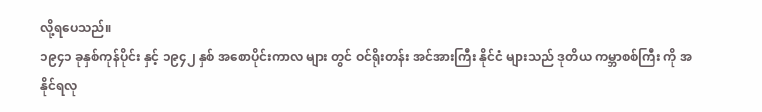လို့ရပေသည်။
၁၉၄၁ ခုနှစ်ကုန်ပိုင်း နှင့် ၁၉၄၂ နှစ် အစောပိုင်းကာလ များ တွင် ဝင်ရိုးတန်း အင်အားကြီး နိုင်ငံ များသည် ဒုတိယ ကမ္ဘာစစ်ကြီး ကို အနိုင်ရလု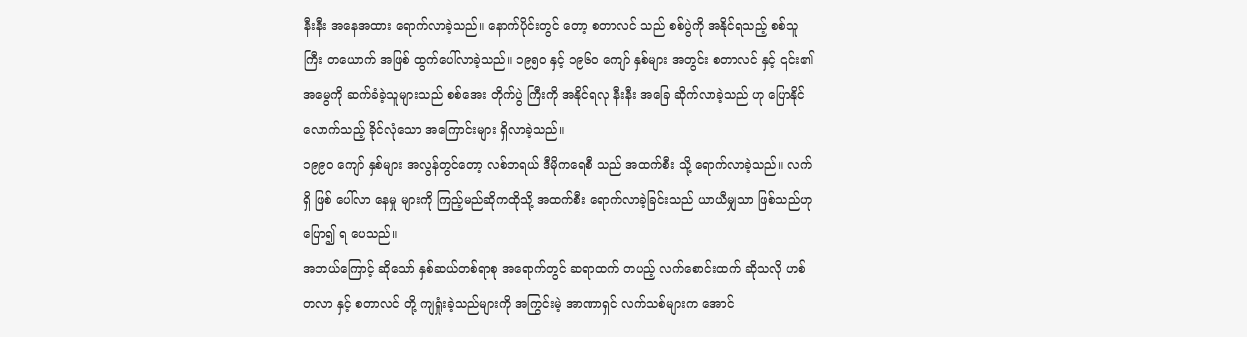နီးနီး အနေအထား ရောက်လာခဲ့သည်။ နောက်ပိုင်းတွင် တော့ စတာလင် သည် စစ်ပွဲကို အနိုင်ရသည့် စစ်သူကြီး တယောက် အဖြစ် ထွက်ပေါ်လာခဲ့သည်။ ၁၉၅၀ နှင့် ၁၉၆၀ ကျော် နှစ်များ အတွင်း စတာလင် နှင့် ၎င်း၏ အမွေကို ဆက်ခံခဲ့သူများသည် စစ်အေး တိုက်ပွဲ ကြီးကို အနိုင်ရလု နီးနီး အခြေ ဆိုက်လာခဲ့သည် ဟု ပြောနိုင် လောက်သည့် ခိုင်လုံသော အကြောင်းများ ရှိလာခဲ့သည်။
၁၉၉၀ ကျော် နှစ်များ အလွန်တွင်တော့ လစ်ဘရယ် ဒီမိုကရေစီ သည် အထက်စီး သို့ ရောက်လာခဲ့သည်။ လက်ရှိ ဖြစ် ပေါ်လာ နေမှု များကို ကြည့်မည်ဆိုကထိုသို့ အထက်စီး ရောက်လာခဲ့ခြင်းသည် ယာယီမျှသာ ဖြစ်သည်ဟု ပြော၍ ရ ပေသည်။
အဘယ်ကြောင့် ဆိုသော် နှစ်ဆယ်တစ်ရာစု အရောက်တွင် ဆရာထက် တပည့် လက်စောင်းထက် ဆိုသလို ဟစ်တလာ နှင့် စတာလင် တို့ ကျရှုံးခဲ့သည်များကို အကြွင်းမဲ့ အာဏာရှင် လက်သစ်များက အောင်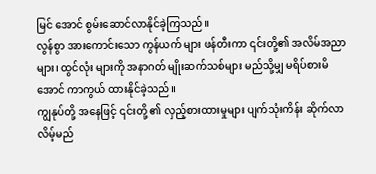မြင် အောင် စွမ်းဆောင်လာနိုင်ခဲ့ကြသည်။
လွန်စွာ အားကောင်းသော ကွန်ယက် များ ဖန်တီးကာ ၎င်းတို့၏ အလိမ်အညာများ၊ ထွင်လုံး များကို အနာဂတ် မျိုးဆက်သစ်များ မည်သို့မျှ မရိပ်စားမိအောင် ကာကွယ် ထားနိုင်ခဲ့သည်။
ကျွနုပ်တို့ အနေဖြင့် ၎င်းတို့ ၏ လှည့်စားထားမှုများ ပျက်သုံးကိန်း ဆိုက်လာလိမ့်မည်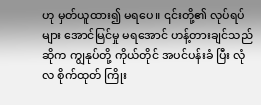ဟု မှတ်ယူထား၍ မရပေ။ ၎င်းတို့၏ လုပ်ရပ်များ အောင်မြင်မှု မရအောင် ဟန့်တားချင်သည် ဆိုက ကျွနုပ်တို့ ကိုယ်တိုင် အပင်ပန်းခံ ပြီး လုံလ စိုက်ထုတ် ကြိုး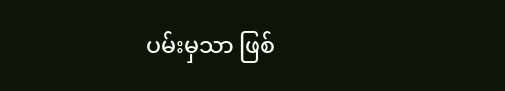ပမ်းမှသာ ဖြစ်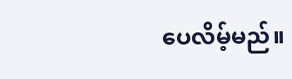ပေလိမ့်မည်။